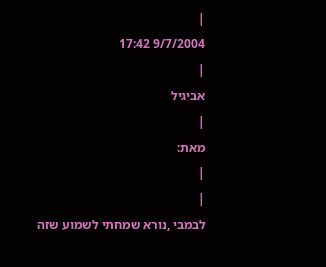|
9/7/2004 17:42
|
אביגיל
|
מאת:
|
|
לבמבי ,נורא שמחתי לשמוע שזה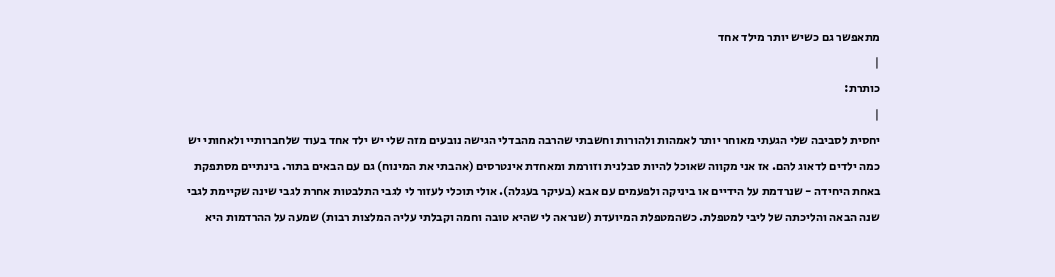מתאפשר גם כשיש יותר מילד אחד
|
כותרת:
|
יחסית לסביבה שלי הגעתי מאוחר יותר לאמהות ולהורות וחשבתי שהרבה מהבדלי הגישה נובעים מזה שלי יש ילד אחד בעוד שלחברותיי ולאחותי יש כמה ילדים לדאוג להם. אז אני מקווה שאוכל להיות סבלנית וזורמת ומאחדת אינטרסים (אהבתי את המינוח) גם עם הבאים בתור. בינתיים מסתפקת באחת היחידה - שנרדמת על הידיים או ביניקה ולפעמים עם אבא (בעיקר בעגלה). אולי תוכלי לעזור לי לגבי התלבטות אחרת לגבי שינה שקיימת לגבי שנה הבאה והליכתה של ליבי למטפלת. כשהמטפלת המיועדת (שנראה לי שהיא טובה וחמה וקבלתי עליה המלצות רבות) שמעה על ההרדמות היא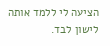הציעה לי ללמד אותה לישון לבד.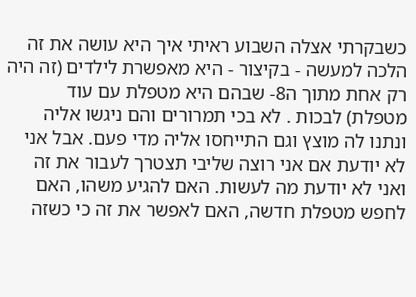כשבקרתי אצלה השבוע ראיתי איך היא עושה את זה הלכה למעשה - בקיצור - היא מאפשרת לילדים (זה היה רק אחת מתוך ה8- שבהם היא מטפלת עם עוד מטפלת) לבכות . לא בכי תמרורים והם ניגשו אליה ונתנו לה מוצץ וגם התייחסו אליה מדי פעם. אבל אני לא יודעת אם אני רוצה שליבי תצטרך לעבור את זה ואני לא יודעת מה לעשות. האם להגיע משהו, האם לחפש מטפלת חדשה, האם לאפשר את זה כי כשזה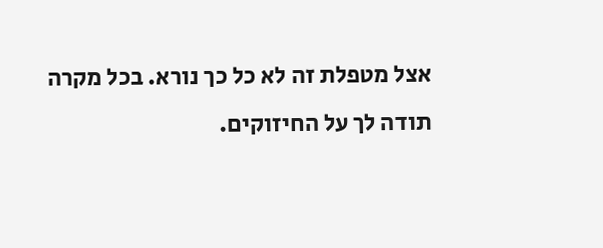אצל מטפלת זה לא כל כך נורא. בכל מקרה תודה לך על החיזוקים.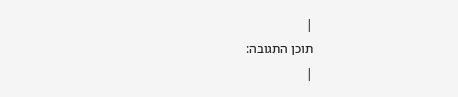|
תוכן התגובה:
|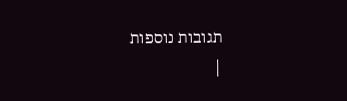תגובות נוספות
|